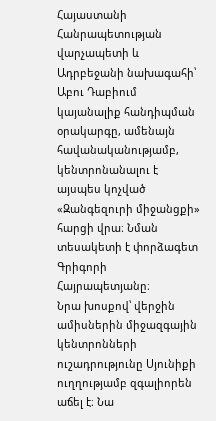Հայաստանի Հանրապետության վարչապետի և Ադրբեջանի նախագահի՝ Աբու Դաբիում կայանալիք հանդիպման օրակարգը, ամենայն հավանականությամբ, կենտրոնանալու է այսպես կոչված «Զանգեզուրի միջանցքի» հարցի վրա։ Նման տեսակետի է փորձագետ Գրիգորի Հայրապետյանը։
Նրա խոսքով՝ վերջին ամիսներին միջազգային կենտրոնների ուշադրությունը Սյունիքի ուղղությամբ զգալիորեն աճել է։ Նա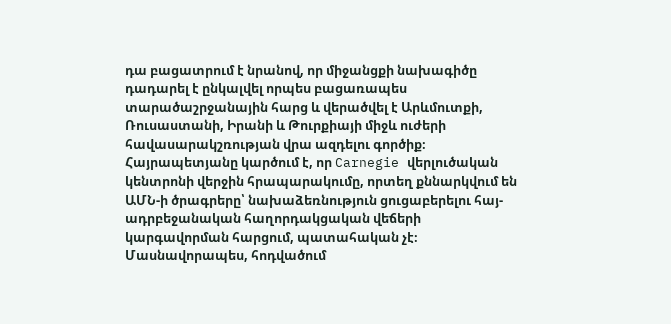դա բացատրում է նրանով, որ միջանցքի նախագիծը դադարել է ընկալվել որպես բացառապես տարածաշրջանային հարց և վերածվել է Արևմուտքի, Ռուսաստանի, Իրանի և Թուրքիայի միջև ուժերի հավասարակշռության վրա ազդելու գործիք։
Հայրապետյանը կարծում է, որ Carnegie վերլուծական կենտրոնի վերջին հրապարակումը, որտեղ քննարկվում են ԱՄՆ-ի ծրագրերը՝ նախաձեռնություն ցուցաբերելու հայ-ադրբեջանական հաղորդակցական վեճերի կարգավորման հարցում, պատահական չէ։
Մասնավորապես, հոդվածում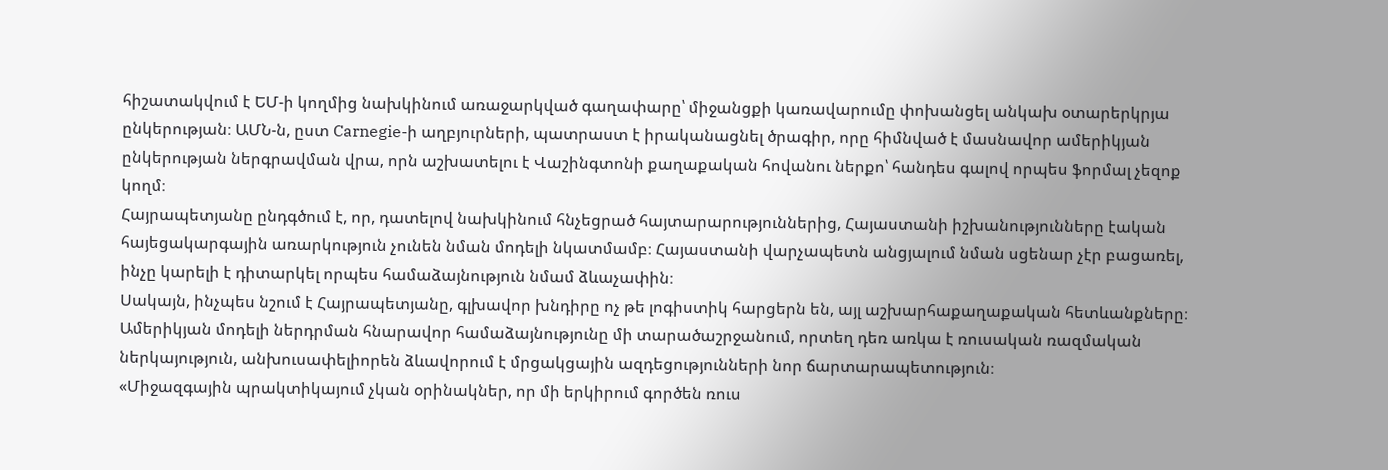հիշատակվում է ԵՄ-ի կողմից նախկինում առաջարկված գաղափարը՝ միջանցքի կառավարումը փոխանցել անկախ օտարերկրյա ընկերության։ ԱՄՆ-ն, ըստ Carnegie-ի աղբյուրների, պատրաստ է իրականացնել ծրագիր, որը հիմնված է մասնավոր ամերիկյան ընկերության ներգրավման վրա, որն աշխատելու է Վաշինգտոնի քաղաքական հովանու ներքո՝ հանդես գալով որպես ֆորմալ չեզոք կողմ։
Հայրապետյանը ընդգծում է, որ, դատելով նախկինում հնչեցրած հայտարարություններից, Հայաստանի իշխանությունները էական հայեցակարգային առարկություն չունեն նման մոդելի նկատմամբ։ Հայաստանի վարչապետն անցյալում նման սցենար չէր բացառել, ինչը կարելի է դիտարկել որպես համաձայնություն նմամ ձևաչափին։
Սակայն, ինչպես նշում է Հայրապետյանը, գլխավոր խնդիրը ոչ թե լոգիստիկ հարցերն են, այլ աշխարհաքաղաքական հետևանքները։ Ամերիկյան մոդելի ներդրման հնարավոր համաձայնությունը մի տարածաշրջանում, որտեղ դեռ առկա է ռուսական ռազմական ներկայություն, անխուսափելիորեն ձևավորում է մրցակցային ազդեցությունների նոր ճարտարապետություն։
«Միջազգային պրակտիկայում չկան օրինակներ, որ մի երկիրում գործեն ռուս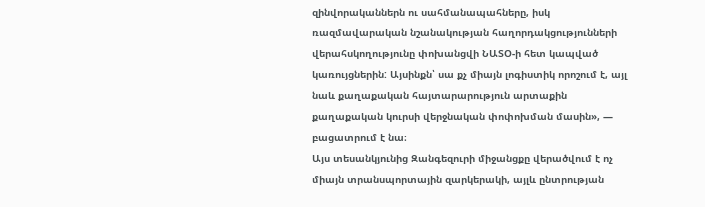զինվորականներն ու սահմանապահները, իսկ ռազմավարական նշանակության հաղորդակցությունների վերահսկողությունը փոխանցվի ՆԱՏՕ-ի հետ կապված կառույցներին: Այսինքն՝ սա քչ միայն լոգիստիկ որոշում է, այլ նաև քաղաքական հայտարարություն արտաքին քաղաքական կուրսի վերջնական փոփոխման մասին», — բացատրում է նա։
Այս տեսանկյունից Զանգեզուրի միջանցքը վերածվում է ոչ միայն տրանսպորտային զարկերակի, այլև ընտրության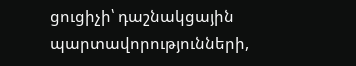ցուցիչի՝ դաշնակցային պարտավորությունների,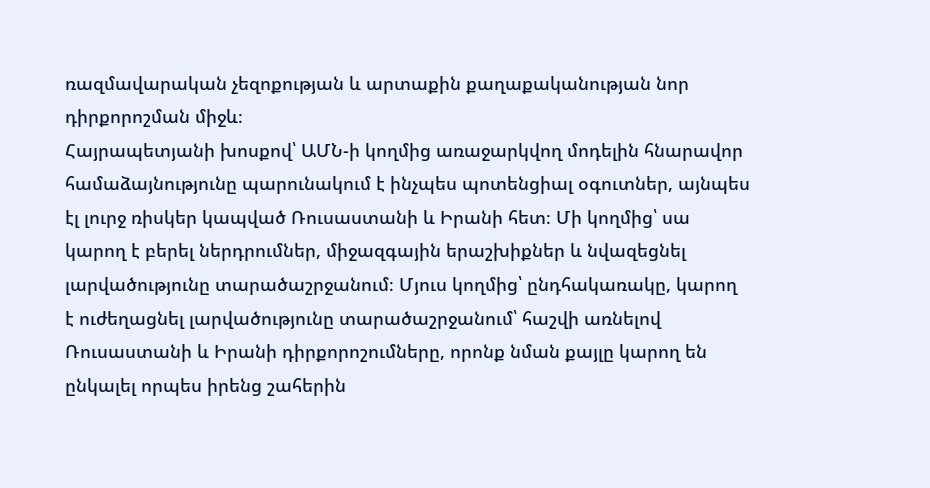ռազմավարական չեզոքության և արտաքին քաղաքականության նոր դիրքորոշման միջև։
Հայրապետյանի խոսքով՝ ԱՄՆ-ի կողմից առաջարկվող մոդելին հնարավոր համաձայնությունը պարունակում է ինչպես պոտենցիալ օգուտներ, այնպես էլ լուրջ ռիսկեր կապված Ռուսաստանի և Իրանի հետ։ Մի կողմից՝ սա կարող է բերել ներդրումներ, միջազգային երաշխիքներ և նվազեցնել լարվածությունը տարածաշրջանում։ Մյուս կողմից՝ ընդհակառակը, կարող է ուժեղացնել լարվածությունը տարածաշրջանում՝ հաշվի առնելով Ռուսաստանի և Իրանի դիրքորոշումները, որոնք նման քայլը կարող են ընկալել որպես իրենց շահերին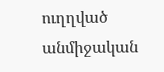ուղղված անմիջական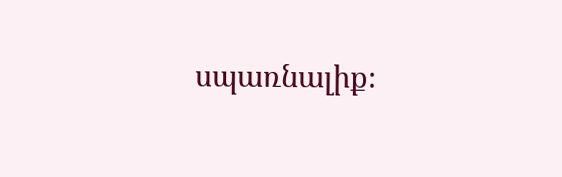սպառնալիք։